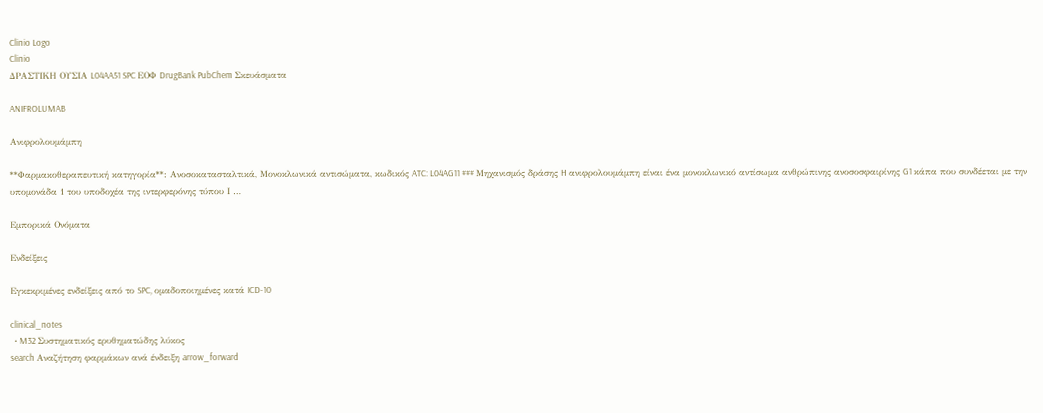Clinio Logo
Clinio
ΔΡΑΣΤΙΚΗ ΟΥΣΙΑ L04AA51 SPC ΕΟΦ DrugBank PubChem Σκευάσματα

ANIFROLUMAB

Ανιφρολουμάμπη

**Φαρμακοθεραπευτική κατηγορία**: Ανοσοκατασταλτικά, Μονοκλωνικά αντισώματα, κωδικός ATC: L04AG11 ### Μηχανισμός δράσης H ανιφρολουμάμπη είναι ένα μονοκλωνικό αντίσωμα ανθρώπινης ανοσοσφαιρίνης G1 κάπα που συνδέεται με την υπομονάδα 1 του υποδοχέα της ιντερφερόνης τύπου Ι …

Εμπορικά Ονόματα

Ενδείξεις

Εγκεκριμένες ενδείξεις από το SPC, ομαδοποιημένες κατά ICD-10

clinical_notes
  • M32 Συστηματικός ερυθηματώδης λύκος
search Αναζήτηση φαρμάκων ανά ένδειξη arrow_forward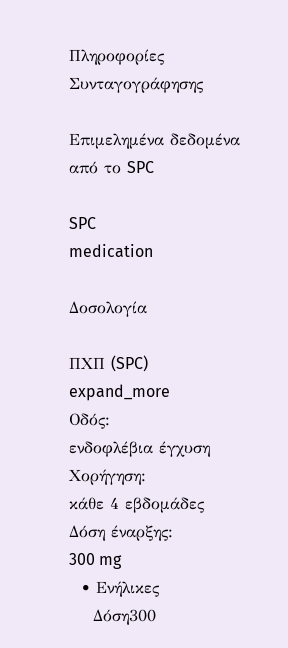Πληροφορίες Συνταγογράφησης

Επιμελημένα δεδομένα από το SPC

SPC
medication

Δοσολογία

ΠΧΠ (SPC)
expand_more
Οδός:
ενδοφλέβια έγχυση
Χορήγηση:
κάθε 4 εβδομάδες
Δόση έναρξης:
300 mg
  • Ενήλικες
    Δόση300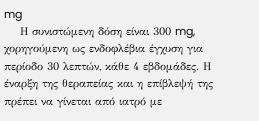mg
    Η συνιστώμενη δόση είναι 300 mg, χορηγούμενη ως ενδοφλέβια έγχυση για περίοδο 30 λεπτών, κάθε 4 εβδομάδες. Η έναρξη της θεραπείας και η επίβλεψή της πρέπει να γίνεται από ιατρό με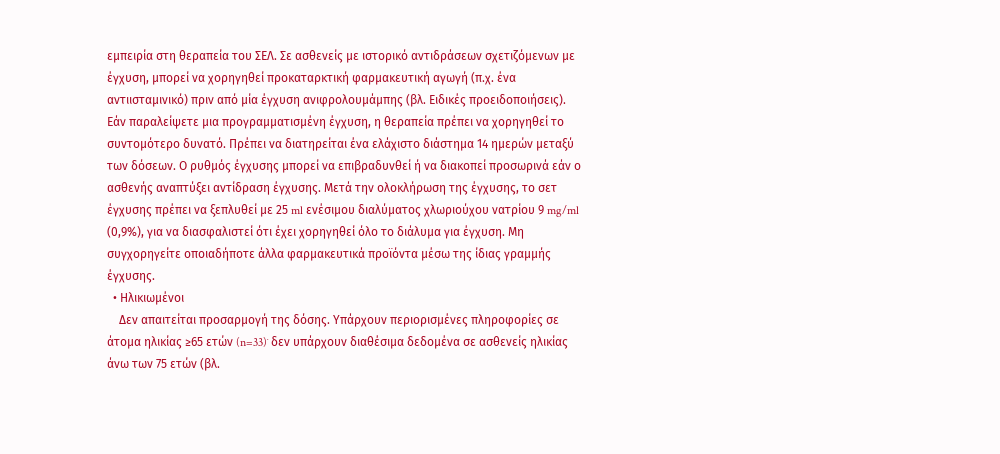εμπειρία στη θεραπεία του ΣΕΛ. Σε ασθενείς με ιστορικό αντιδράσεων σχετιζόμενων με έγχυση, μπορεί να χορηγηθεί προκαταρκτική φαρμακευτική αγωγή (π.χ. ένα αντιισταμινικό) πριν από μία έγχυση ανιφρολουμάμπης (βλ. Ειδικές προειδοποιήσεις). Εάν παραλείψετε μια προγραμματισμένη έγχυση, η θεραπεία πρέπει να χορηγηθεί το συντομότερο δυνατό. Πρέπει να διατηρείται ένα ελάχιστο διάστημα 14 ημερών μεταξύ των δόσεων. Ο ρυθμός έγχυσης μπορεί να επιβραδυνθεί ή να διακοπεί προσωρινά εάν ο ασθενής αναπτύξει αντίδραση έγχυσης. Μετά την ολοκλήρωση της έγχυσης, το σετ έγχυσης πρέπει να ξεπλυθεί με 25 ml ενέσιμου διαλύματος χλωριούχου νατρίου 9 mg/ml (0,9%), για να διασφαλιστεί ότι έχει χορηγηθεί όλο το διάλυμα για έγχυση. Μη συγχορηγείτε οποιαδήποτε άλλα φαρμακευτικά προϊόντα μέσω της ίδιας γραμμής έγχυσης.
  • Ηλικιωμένοι
    Δεν απαιτείται προσαρμογή της δόσης. Υπάρχουν περιορισμένες πληροφορίες σε άτομα ηλικίας ≥65 ετών (n=33)˙ δεν υπάρχουν διαθέσιμα δεδομένα σε ασθενείς ηλικίας άνω των 75 ετών (βλ.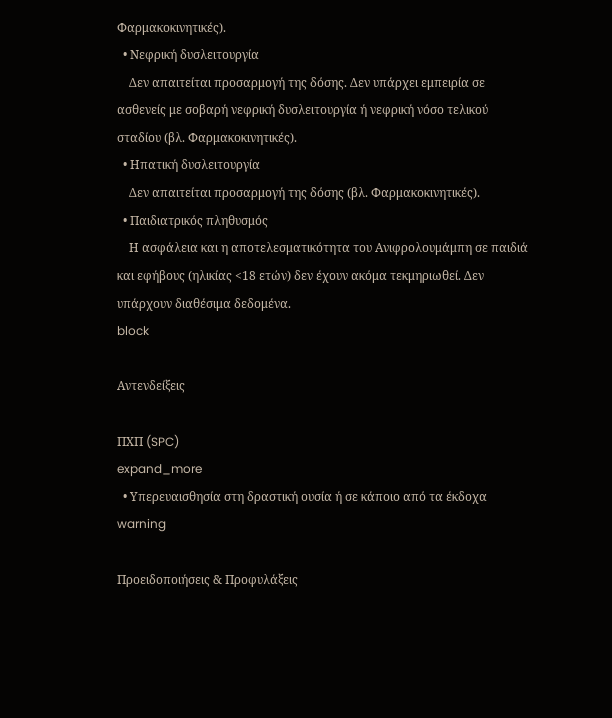Φαρμακοκινητικές).
  • Νεφρική δυσλειτουργία
    Δεν απαιτείται προσαρμογή της δόσης. Δεν υπάρχει εμπειρία σε ασθενείς με σοβαρή νεφρική δυσλειτουργία ή νεφρική νόσο τελικού σταδίου (βλ. Φαρμακοκινητικές).
  • Ηπατική δυσλειτουργία
    Δεν απαιτείται προσαρμογή της δόσης (βλ. Φαρμακοκινητικές).
  • Παιδιατρικός πληθυσμός
    Η ασφάλεια και η αποτελεσματικότητα του Ανιφρολουμάμπη σε παιδιά και εφήβους (ηλικίας <18 ετών) δεν έχουν ακόμα τεκμηριωθεί. Δεν υπάρχουν διαθέσιμα δεδομένα.
block

Αντενδείξεις

ΠΧΠ (SPC)
expand_more
  • Υπερευαισθησία στη δραστική ουσία ή σε κάποιο από τα έκδοχα
warning

Προειδοποιήσεις & Προφυλάξεις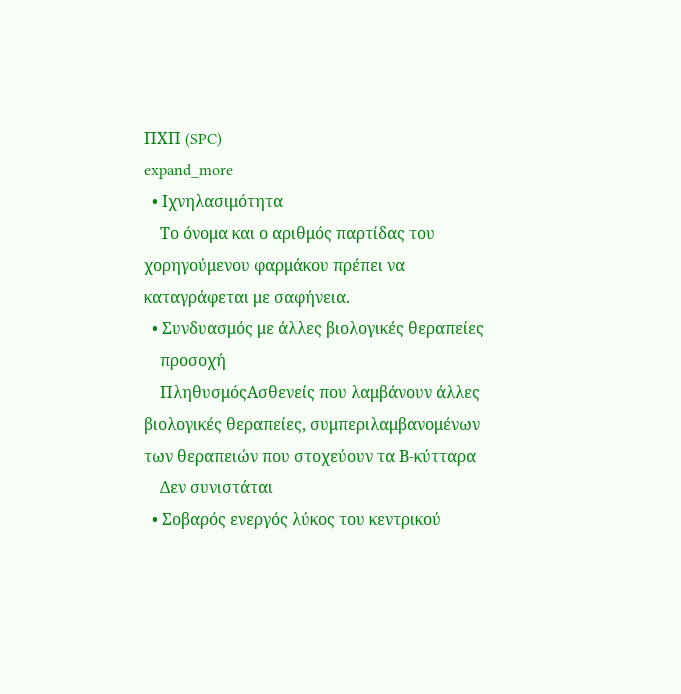ΠΧΠ (SPC)
expand_more
  • Ιχνηλασιμότητα
    Το όνομα και ο αριθμός παρτίδας του χορηγούμενου φαρμάκου πρέπει να καταγράφεται με σαφήνεια.
  • Συνδυασμός με άλλες βιολογικές θεραπείες
    προσοχή
    ΠληθυσμόςΑσθενείς που λαμβάνουν άλλες βιολογικές θεραπείες, συμπεριλαμβανομένων των θεραπειών που στοχεύουν τα Β-κύτταρα
    Δεν συνιστάται
  • Σοβαρός ενεργός λύκος του κεντρικού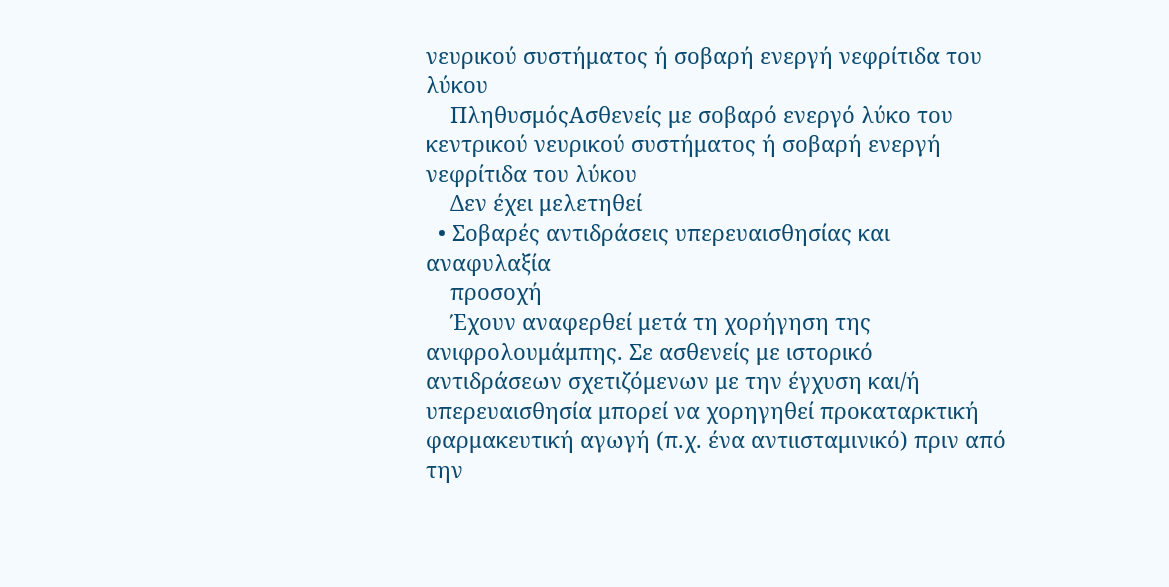νευρικού συστήματος ή σοβαρή ενεργή νεφρίτιδα του λύκου
    ΠληθυσμόςΑσθενείς με σοβαρό ενεργό λύκο του κεντρικού νευρικού συστήματος ή σοβαρή ενεργή νεφρίτιδα του λύκου
    Δεν έχει μελετηθεί
  • Σοβαρές αντιδράσεις υπερευαισθησίας και αναφυλαξία
    προσοχή
    Έχουν αναφερθεί μετά τη χορήγηση της ανιφρολουμάμπης. Σε ασθενείς με ιστορικό αντιδράσεων σχετιζόμενων με την έγχυση και/ή υπερευαισθησία μπορεί να χορηγηθεί προκαταρκτική φαρμακευτική αγωγή (π.χ. ένα αντιισταμινικό) πριν από την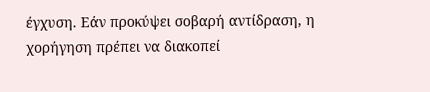έγχυση. Εάν προκύψει σοβαρή αντίδραση, η χορήγηση πρέπει να διακοπεί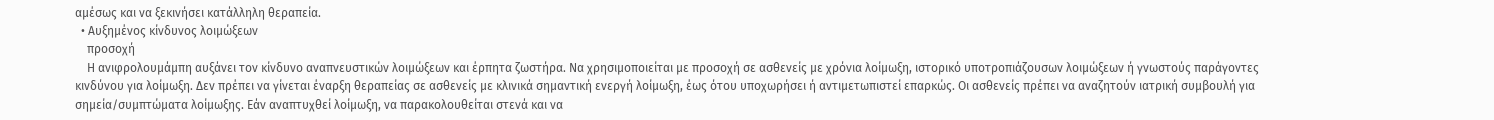αμέσως και να ξεκινήσει κατάλληλη θεραπεία.
  • Αυξημένος κίνδυνος λοιμώξεων
    προσοχή
    Η ανιφρολουμάμπη αυξάνει τον κίνδυνο αναπνευστικών λοιμώξεων και έρπητα ζωστήρα. Να χρησιμοποιείται με προσοχή σε ασθενείς με χρόνια λοίμωξη, ιστορικό υποτροπιάζουσων λοιμώξεων ή γνωστούς παράγοντες κινδύνου για λοίμωξη. Δεν πρέπει να γίνεται έναρξη θεραπείας σε ασθενείς με κλινικά σημαντική ενεργή λοίμωξη, έως ότου υποχωρήσει ή αντιμετωπιστεί επαρκώς. Οι ασθενείς πρέπει να αναζητούν ιατρική συμβουλή για σημεία/συμπτώματα λοίμωξης. Εάν αναπτυχθεί λοίμωξη, να παρακολουθείται στενά και να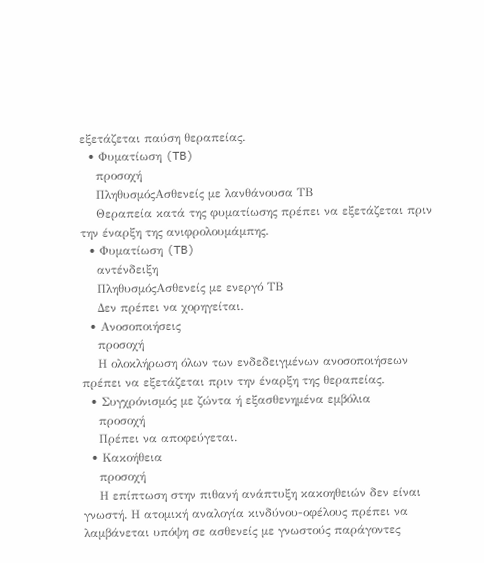εξετάζεται παύση θεραπείας.
  • Φυματίωση (TB)
    προσοχή
    ΠληθυσμόςΑσθενείς με λανθάνουσα ΤΒ
    Θεραπεία κατά της φυματίωσης πρέπει να εξετάζεται πριν την έναρξη της ανιφρολουμάμπης.
  • Φυματίωση (TB)
    αντένδειξη
    ΠληθυσμόςΑσθενείς με ενεργό ΤΒ
    Δεν πρέπει να χορηγείται.
  • Ανοσοποιήσεις
    προσοχή
    Η ολοκλήρωση όλων των ενδεδειγμένων ανοσοποιήσεων πρέπει να εξετάζεται πριν την έναρξη της θεραπείας.
  • Συγχρόνισμός με ζώντα ή εξασθενημένα εμβόλια
    προσοχή
    Πρέπει να αποφεύγεται.
  • Κακοήθεια
    προσοχή
    Η επίπτωση στην πιθανή ανάπτυξη κακοηθειών δεν είναι γνωστή. Η ατομική αναλογία κινδύνου-οφέλους πρέπει να λαμβάνεται υπόψη σε ασθενείς με γνωστούς παράγοντες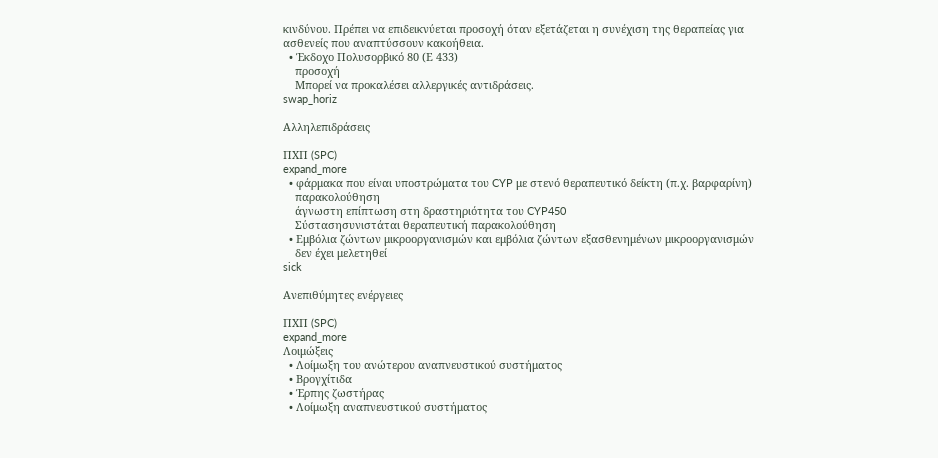κινδύνου. Πρέπει να επιδεικνύεται προσοχή όταν εξετάζεται η συνέχιση της θεραπείας για ασθενείς που αναπτύσσουν κακοήθεια.
  • Έκδοχο Πολυσορβικό 80 (Ε 433)
    προσοχή
    Μπορεί να προκαλέσει αλλεργικές αντιδράσεις.
swap_horiz

Αλληλεπιδράσεις

ΠΧΠ (SPC)
expand_more
  • φάρμακα που είναι υποστρώματα του CYP με στενό θεραπευτικό δείκτη (π.χ. βαρφαρίνη)
    παρακολούθηση
    άγνωστη επίπτωση στη δραστηριότητα του CYP450
    Σύστασησυνιστάται θεραπευτική παρακολούθηση
  • Εμβόλια ζώντων μικροοργανισμών και εμβόλια ζώντων εξασθενημένων μικροοργανισμών
    δεν έχει μελετηθεί
sick

Ανεπιθύμητες ενέργειες

ΠΧΠ (SPC)
expand_more
Λοιμώξεις
  • Λοίμωξη του ανώτερου αναπνευστικού συστήματος
  • Βρογχίτιδα
  • Έρπης ζωστήρας
  • Λοίμωξη αναπνευστικού συστήματος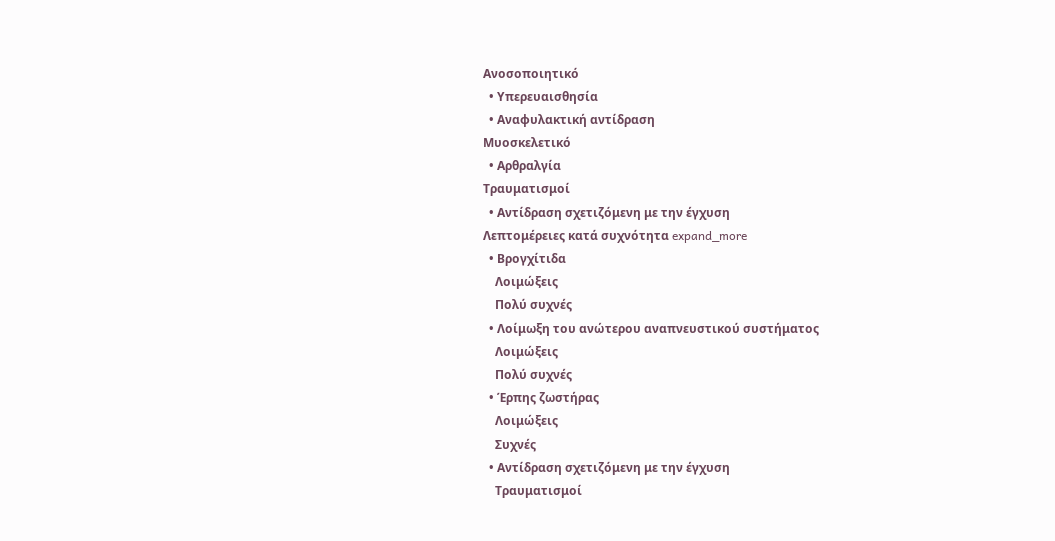Ανοσοποιητικό
  • Υπερευαισθησία
  • Αναφυλακτική αντίδραση
Μυοσκελετικό
  • Αρθραλγία
Τραυματισμοί
  • Αντίδραση σχετιζόμενη με την έγχυση
Λεπτομέρειες κατά συχνότητα expand_more
  • Βρογχίτιδα
    Λοιμώξεις
    Πολύ συχνές
  • Λοίμωξη του ανώτερου αναπνευστικού συστήματος
    Λοιμώξεις
    Πολύ συχνές
  • Έρπης ζωστήρας
    Λοιμώξεις
    Συχνές
  • Αντίδραση σχετιζόμενη με την έγχυση
    Τραυματισμοί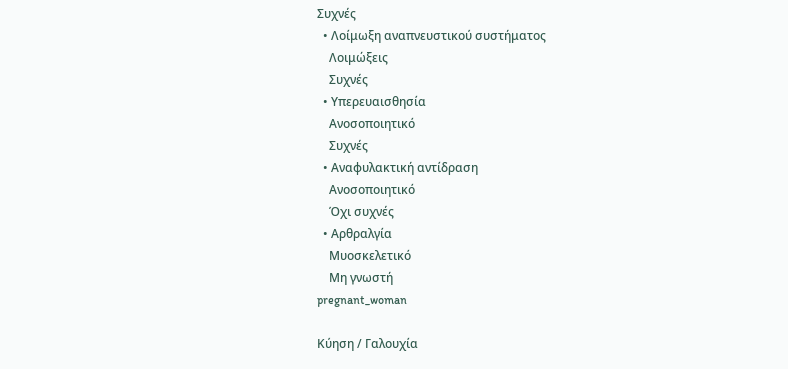Συχνές
  • Λοίμωξη αναπνευστικού συστήματος
    Λοιμώξεις
    Συχνές
  • Υπερευαισθησία
    Ανοσοποιητικό
    Συχνές
  • Αναφυλακτική αντίδραση
    Ανοσοποιητικό
    Όχι συχνές
  • Αρθραλγία
    Μυοσκελετικό
    Μη γνωστή
pregnant_woman

Κύηση / Γαλουχία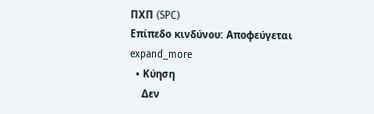ΠΧΠ (SPC)
Επίπεδο κινδύνου: Αποφεύγεται expand_more
  • Κύηση
    Δεν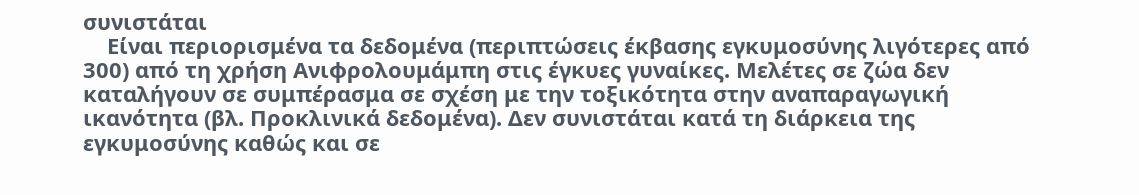συνιστάται
    Είναι περιορισμένα τα δεδομένα (περιπτώσεις έκβασης εγκυμοσύνης λιγότερες από 300) από τη χρήση Ανιφρολουμάμπη στις έγκυες γυναίκες. Μελέτες σε ζώα δεν καταλήγουν σε συμπέρασμα σε σχέση με την τοξικότητα στην αναπαραγωγική ικανότητα (βλ. Προκλινικά δεδομένα). Δεν συνιστάται κατά τη διάρκεια της εγκυμοσύνης καθώς και σε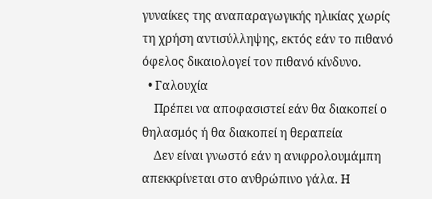γυναίκες της αναπαραγωγικής ηλικίας χωρίς τη χρήση αντισύλληψης, εκτός εάν το πιθανό όφελος δικαιολογεί τον πιθανό κίνδυνο.
  • Γαλουχία
    Πρέπει να αποφασιστεί εάν θα διακοπεί ο θηλασμός ή θα διακοπεί η θεραπεία
    Δεν είναι γνωστό εάν η ανιφρολουμάμπη απεκκρίνεται στο ανθρώπινο γάλα. Η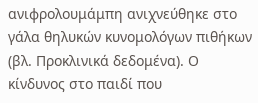ανιφρολουμάμπη ανιχνεύθηκε στο γάλα θηλυκών κυνομολόγων πιθήκων (βλ. Προκλινικά δεδομένα). Ο κίνδυνος στο παιδί που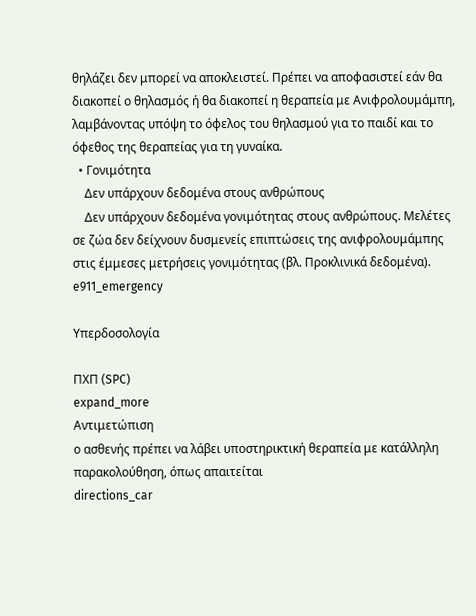θηλάζει δεν μπορεί να αποκλειστεί. Πρέπει να αποφασιστεί εάν θα διακοπεί ο θηλασμός ή θα διακοπεί η θεραπεία με Ανιφρολουμάμπη, λαμβάνοντας υπόψη το όφελος του θηλασμού για το παιδί και το όφεθος της θεραπείας για τη γυναίκα.
  • Γονιμότητα
    Δεν υπάρχουν δεδομένα στους ανθρώπους
    Δεν υπάρχουν δεδομένα γονιμότητας στους ανθρώπους. Μελέτες σε ζώα δεν δείχνουν δυσμενείς επιπτώσεις της ανιφρολουμάμπης στις έμμεσες μετρήσεις γονιμότητας (βλ. Προκλινικά δεδομένα).
e911_emergency

Υπερδοσολογία

ΠΧΠ (SPC)
expand_more
Αντιμετώπιση
ο ασθενής πρέπει να λάβει υποστηρικτική θεραπεία με κατάλληλη παρακολούθηση, όπως απαιτείται
directions_car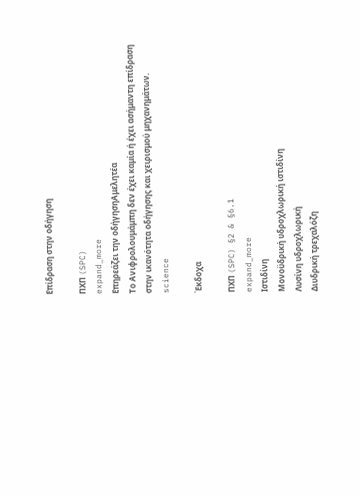Επίδραση στην οδήγηση

ΠΧΠ (SPC)
expand_more
Επηρεάζει την οδήγησηΑμελητέα
Το Ανιφρολουμάμπη δεν έχει καμία ή έχει ασήμαντη επίδραση στην ικανότητα οδήγησης και χειρισμού μηχανημάτων.
science

Έκδοχα

ΠΧΠ (SPC) §2 & §6.1
expand_more
Ιστιδίνη
Μονοϋδρική υδροχλωρική ιστιδίνη
Λυσίνη υδροχλωρική
Διυδρική τρεχαλόζη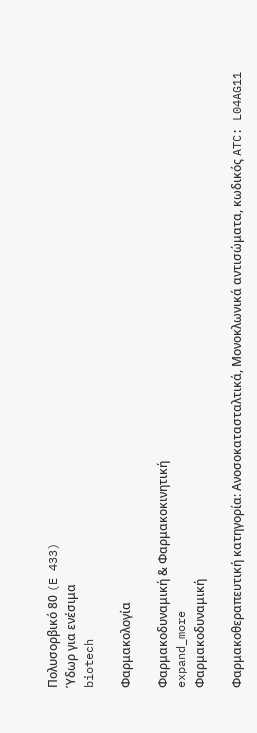Πολυσορβικό 80 (E 433)
Ύδωρ για ενέσιμα
biotech

Φαρμακολογία

Φαρμακοδυναμική & Φαρμακοκινητική
expand_more
Φαρμακοδυναμική

Φαρμακοθεραπευτική κατηγορία: Ανοσοκατασταλτικά, Μονοκλωνικά αντισώματα, κωδικός ATC: L04AG11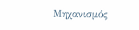Μηχανισμός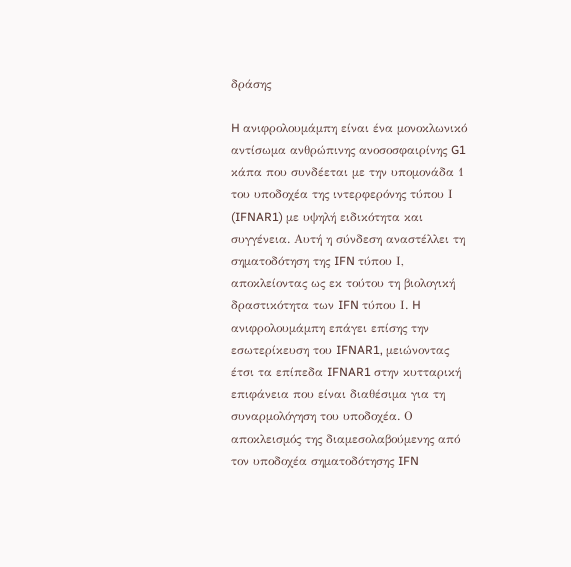δράσης

H ανιφρολουμάμπη είναι ένα μονοκλωνικό αντίσωμα ανθρώπινης ανοσοσφαιρίνης G1 κάπα που συνδέεται με την υπομονάδα 1 του υποδοχέα της ιντερφερόνης τύπου Ι (IFNAR1) με υψηλή ειδικότητα και συγγένεια. Αυτή η σύνδεση αναστέλλει τη σηματοδότηση της IFN τύπου Ι, αποκλείοντας ως εκ τούτου τη βιολογική δραστικότητα των IFN τύπου Ι. H ανιφρολουμάμπη επάγει επίσης την εσωτερίκευση του IFNAR1, μειώνοντας έτσι τα επίπεδα IFNAR1 στην κυτταρική επιφάνεια που είναι διαθέσιμα για τη συναρμολόγηση του υποδοχέα. Ο αποκλεισμός της διαμεσολαβούμενης από τον υποδοχέα σηματοδότησης IFN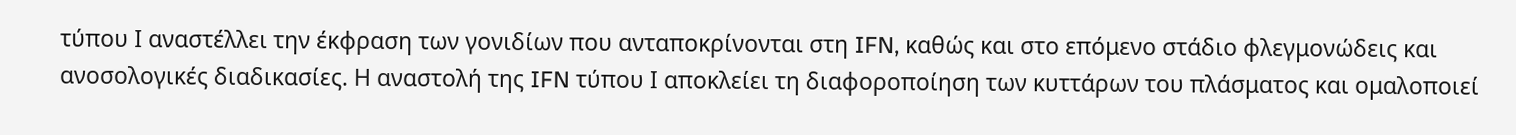τύπου Ι αναστέλλει την έκφραση των γονιδίων που ανταποκρίνονται στη IFN, καθώς και στο επόμενο στάδιο φλεγμονώδεις και ανοσολογικές διαδικασίες. Η αναστολή της IFN τύπου Ι αποκλείει τη διαφοροποίηση των κυττάρων του πλάσματος και ομαλοποιεί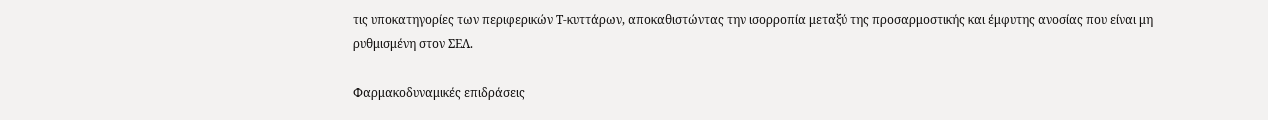τις υποκατηγορίες των περιφερικών Τ-κυττάρων, αποκαθιστώντας την ισορροπία μεταξύ της προσαρμοστικής και έμφυτης ανοσίας που είναι μη ρυθμισμένη στον ΣΕΛ.

Φαρμακοδυναμικές επιδράσεις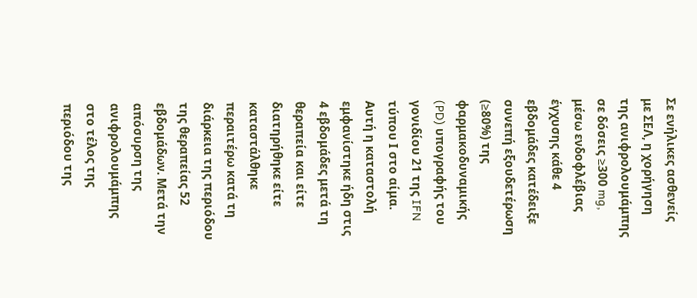Σε ενήλικες ασθενείς με ΣΕΛ, η χορήγηση της ανιφρολουμάμπης σε δόσεις ≥300 mg, μέσω ενδοφλέβιας έγχυσης κάθε 4 εβδομάδες κατέδειξε συνεπή εξουδετέρωση (≥80%) της φαρμακοδυναμικής (PD) υπογραφής του γονιδίου 21 της IFN τύπου Ι στο αίμα. Αυτή η καταστολή εμφανίστηκε ήδη στις 4 εβδομάδες μετά τη θεραπεία και είτε διατηρήθηκε είτε καταστάλθηκε περαιτέρω κατά τη διάρκεια της περιόδου της θεραπείας 52 εβδομάδων. Μετά την απόσυρση της ανιφρολουμάμπης στο τέλος της περιόδου της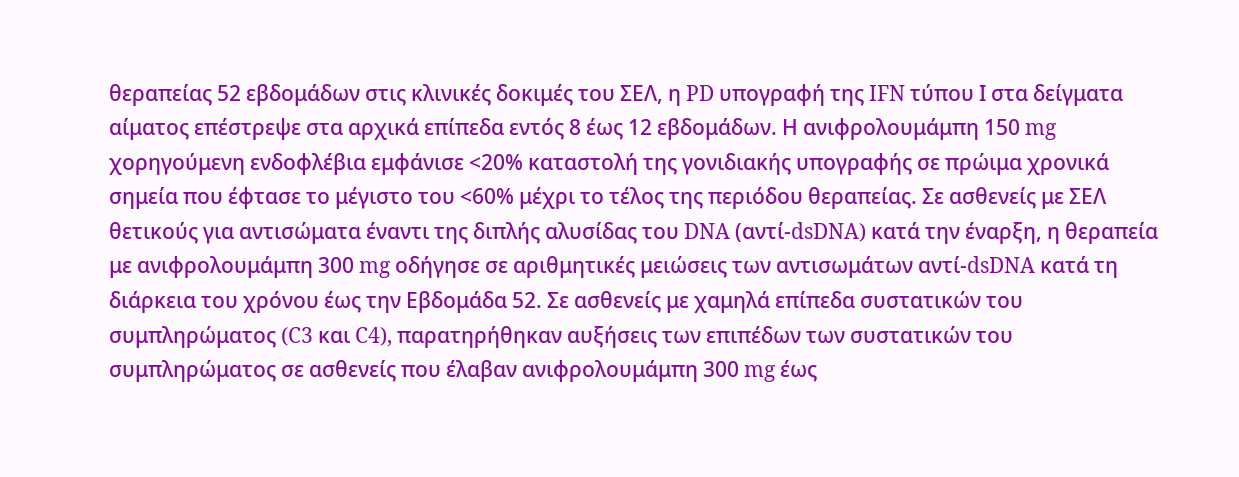θεραπείας 52 εβδομάδων στις κλινικές δοκιμές του ΣΕΛ, η PD υπογραφή της IFN τύπου Ι στα δείγματα αίματος επέστρεψε στα αρχικά επίπεδα εντός 8 έως 12 εβδομάδων. Η ανιφρολουμάμπη 150 mg χορηγούμενη ενδοφλέβια εμφάνισε <20% καταστολή της γονιδιακής υπογραφής σε πρώιμα χρονικά σημεία που έφτασε το μέγιστο του <60% μέχρι το τέλος της περιόδου θεραπείας. Σε ασθενείς με ΣΕΛ θετικούς για αντισώματα έναντι της διπλής αλυσίδας του DNA (αντί-dsDNA) κατά την έναρξη, η θεραπεία με ανιφρολουμάμπη 300 mg οδήγησε σε αριθμητικές μειώσεις των αντισωμάτων αντί-dsDNA κατά τη διάρκεια του χρόνου έως την Εβδομάδα 52. Σε ασθενείς με χαμηλά επίπεδα συστατικών του συμπληρώματος (C3 και C4), παρατηρήθηκαν αυξήσεις των επιπέδων των συστατικών του συμπληρώματος σε ασθενείς που έλαβαν ανιφρολουμάμπη 300 mg έως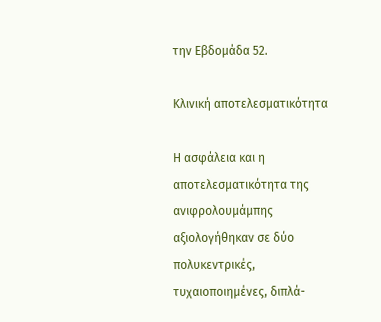την Εβδομάδα 52.

Κλινική αποτελεσματικότητα

Η ασφάλεια και η αποτελεσματικότητα της ανιφρολουμάμπης αξιολογήθηκαν σε δύο πολυκεντρικές, τυχαιοποιημένες, διπλά-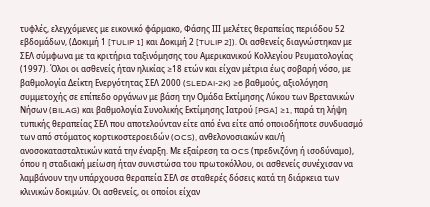τυφλές, ελεγχόμενες με εικονικό φάρμακο, Φάσης ΙΙΙ μελέτες θεραπείας περιόδου 52 εβδομάδων, (Δοκιμή 1 [TULIP 1] και Δοκιμή 2 [TULIP 2]). Οι ασθενείς διαγνώστηκαν με ΣΕΛ σύμφωνα με τα κριτήρια ταξινόμησης του Αμερικανικού Κολλεγίου Ρευματολογίας (1997). Όλοι οι ασθενείς ήταν ηλικίας ≥18 ετών και είχαν μέτρια έως σοβαρή νόσο, με βαθμολογία Δείκτη Ενεργότητας ΣΕΛ 2000 (SLEDAI-2K) ≥6 βαθμούς, αξιολόγηση συμμετοχής σε επίπεδο οργάνων με βάση την Ομάδα Εκτίμησης Λύκου των Βρετανικών Νήσων (BILAG) και βαθμολογία Συνολικής Εκτίμησης Ιατρού [PGA] ≥1, παρά τη λήψη τυπικής θεραπείας ΣΕΛ που αποτελούνταν είτε από ένα είτε από οποιοδήποτε συνδυασμό των από στόματος κορτικοστεροειδών (OCS), ανθελονοσιακών και/ή ανοσοκατασταλτικών κατά την έναρξη. Με εξαίρεση τα OCS (πρεδνιζόνη ή ισοδύναμο), όπου η σταδιακή μείωση ήταν συνιστώσα του πρωτοκόλλου, οι ασθενείς συνέχισαν να λαμβάνουν την υπάρχουσα θεραπεία ΣΕΛ σε σταθερές δόσεις κατά τη διάρκεια των κλινικών δοκιμών. Οι ασθενείς, οι οποίοι είχαν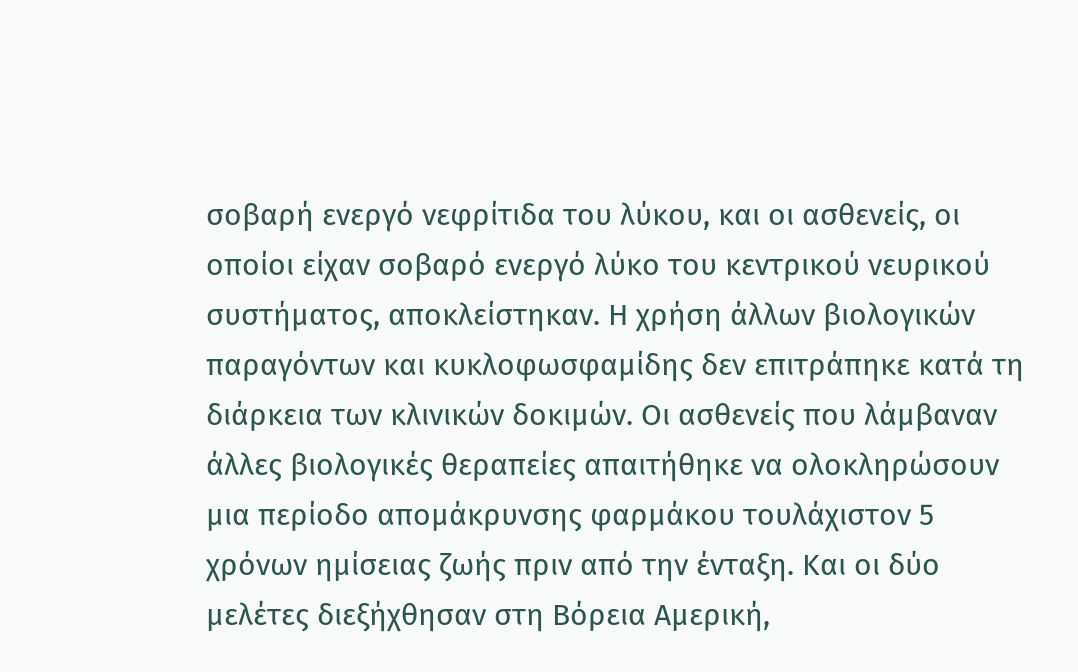σοβαρή ενεργό νεφρίτιδα του λύκου, και οι ασθενείς, οι οποίοι είχαν σοβαρό ενεργό λύκο του κεντρικού νευρικού συστήματος, αποκλείστηκαν. Η χρήση άλλων βιολογικών παραγόντων και κυκλοφωσφαμίδης δεν επιτράπηκε κατά τη διάρκεια των κλινικών δοκιμών. Οι ασθενείς που λάμβαναν άλλες βιολογικές θεραπείες απαιτήθηκε να ολοκληρώσουν μια περίοδο απομάκρυνσης φαρμάκου τουλάχιστον 5 χρόνων ημίσειας ζωής πριν από την ένταξη. Και οι δύο μελέτες διεξήχθησαν στη Βόρεια Αμερική,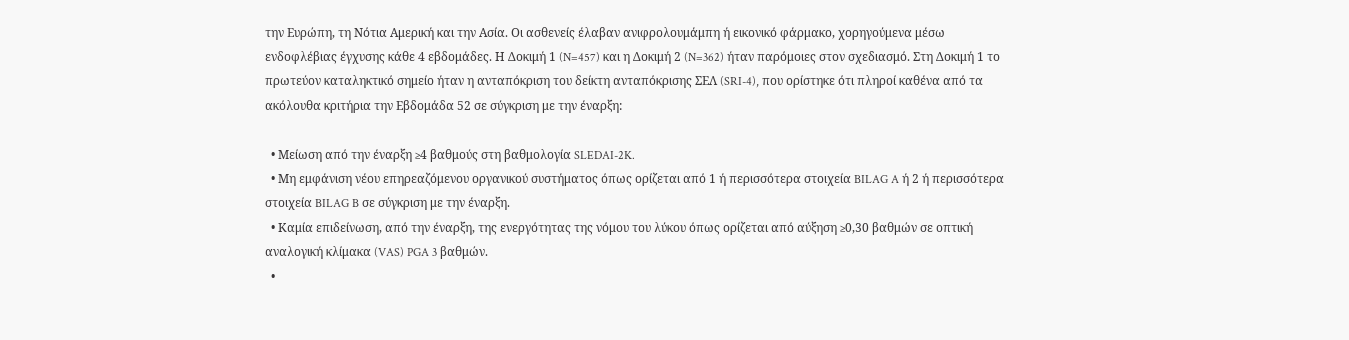την Ευρώπη, τη Νότια Αμερική και την Ασία. Οι ασθενείς έλαβαν ανιφρολουμάμπη ή εικονικό φάρμακο, χορηγούμενα μέσω ενδοφλέβιας έγχυσης κάθε 4 εβδομάδες. Η Δοκιμή 1 (N=457) και η Δοκιμή 2 (N=362) ήταν παρόμοιες στον σχεδιασμό. Στη Δοκιμή 1 το πρωτεύον καταληκτικό σημείο ήταν η ανταπόκριση του δείκτη ανταπόκρισης ΣΕΛ (SRI-4), που ορίστηκε ότι πληροί καθένα από τα ακόλουθα κριτήρια την Εβδομάδα 52 σε σύγκριση με την έναρξη:

  • Μείωση από την έναρξη ≥4 βαθμούς στη βαθμολογία SLEDAI-2K.
  • Μη εμφάνιση νέου επηρεαζόμενου οργανικού συστήματος όπως ορίζεται από 1 ή περισσότερα στοιχεία BILAG A ή 2 ή περισσότερα στοιχεία BILAG B σε σύγκριση με την έναρξη.
  • Καμία επιδείνωση, από την έναρξη, της ενεργότητας της νόμου του λύκου όπως ορίζεται από αύξηση ≥0,30 βαθμών σε οπτική αναλογική κλίμακα (VAS) PGA 3 βαθμών.
  •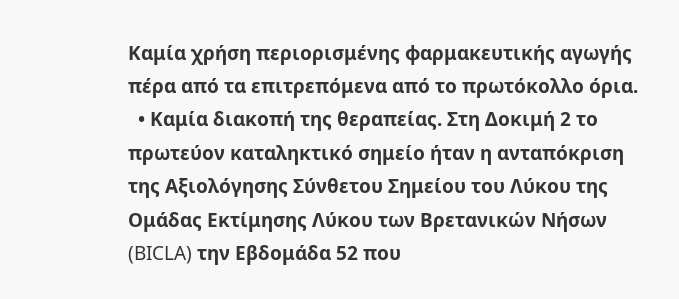Καμία χρήση περιορισμένης φαρμακευτικής αγωγής πέρα από τα επιτρεπόμενα από το πρωτόκολλο όρια.
  • Καμία διακοπή της θεραπείας. Στη Δοκιμή 2 το πρωτεύον καταληκτικό σημείο ήταν η ανταπόκριση της Αξιολόγησης Σύνθετου Σημείου του Λύκου της Ομάδας Εκτίμησης Λύκου των Βρετανικών Νήσων (BICLA) την Εβδομάδα 52 που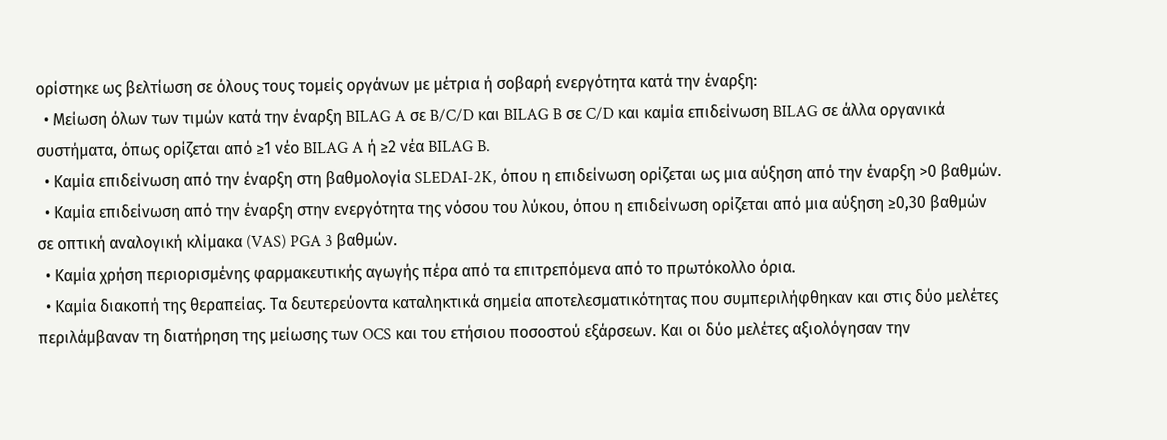ορίστηκε ως βελτίωση σε όλους τους τομείς οργάνων με μέτρια ή σοβαρή ενεργότητα κατά την έναρξη:
  • Μείωση όλων των τιμών κατά την έναρξη BILAG A σε B/C/D και BILAG B σε C/D και καμία επιδείνωση BILAG σε άλλα οργανικά συστήματα, όπως ορίζεται από ≥1 νέο BILAG A ή ≥2 νέα BILAG B.
  • Καμία επιδείνωση από την έναρξη στη βαθμολογία SLEDAI-2K, όπου η επιδείνωση ορίζεται ως μια αύξηση από την έναρξη >0 βαθμών.
  • Καμία επιδείνωση από την έναρξη στην ενεργότητα της νόσου του λύκου, όπου η επιδείνωση ορίζεται από μια αύξηση ≥0,30 βαθμών σε οπτική αναλογική κλίμακα (VAS) PGA 3 βαθμών.
  • Καμία χρήση περιορισμένης φαρμακευτικής αγωγής πέρα από τα επιτρεπόμενα από το πρωτόκολλο όρια.
  • Καμία διακοπή της θεραπείας. Τα δευτερεύοντα καταληκτικά σημεία αποτελεσματικότητας που συμπεριλήφθηκαν και στις δύο μελέτες περιλάμβαναν τη διατήρηση της μείωσης των OCS και του ετήσιου ποσοστού εξάρσεων. Και οι δύο μελέτες αξιολόγησαν την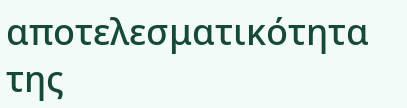αποτελεσματικότητα της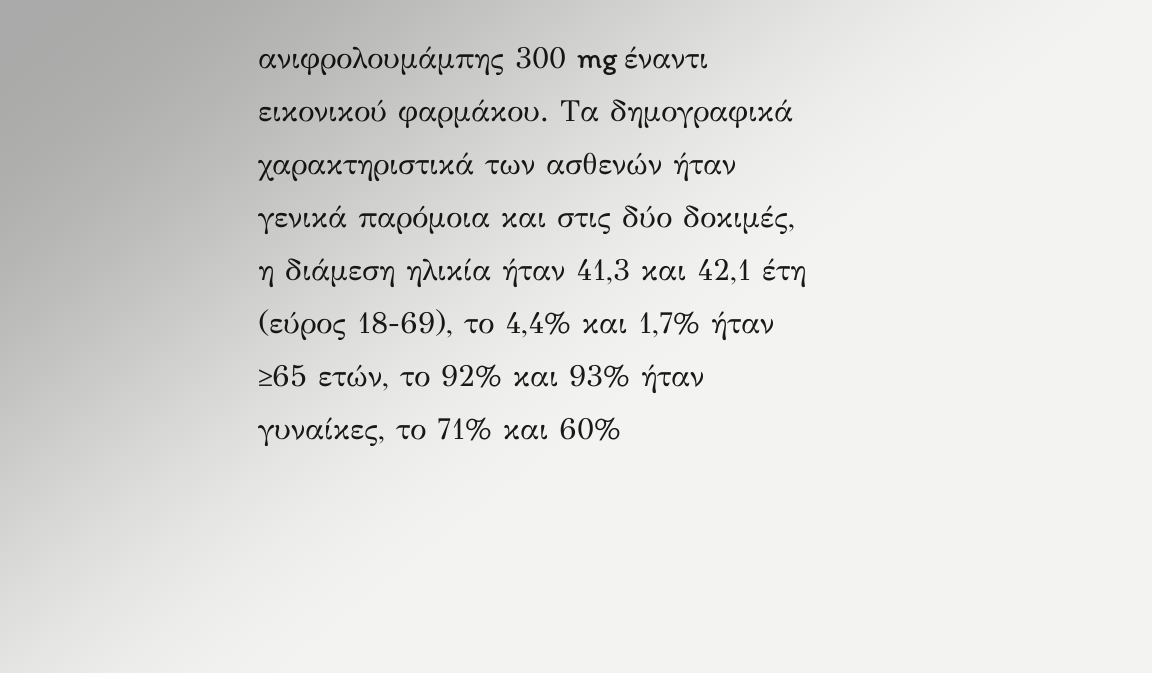ανιφρολουμάμπης 300 mg έναντι εικονικού φαρμάκου. Τα δημογραφικά χαρακτηριστικά των ασθενών ήταν γενικά παρόμοια και στις δύο δοκιμές, η διάμεση ηλικία ήταν 41,3 και 42,1 έτη (εύρος 18-69), το 4,4% και 1,7% ήταν ≥65 ετών, το 92% και 93% ήταν γυναίκες, το 71% και 60%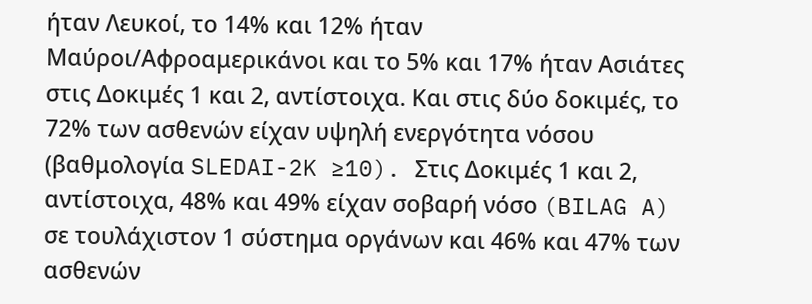ήταν Λευκοί, το 14% και 12% ήταν Μαύροι/Αφροαμερικάνοι και το 5% και 17% ήταν Ασιάτες στις Δοκιμές 1 και 2, αντίστοιχα. Και στις δύο δοκιμές, το 72% των ασθενών είχαν υψηλή ενεργότητα νόσου (βαθμολογία SLEDAI-2K ≥10). Στις Δοκιμές 1 και 2, αντίστοιχα, 48% και 49% είχαν σοβαρή νόσο (BILAG A) σε τουλάχιστον 1 σύστημα οργάνων και 46% και 47% των ασθενών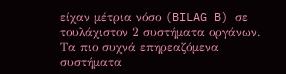είχαν μέτρια νόσο (BILAG B) σε τουλάχιστον 2 συστήματα οργάνων. Τα πιο συχνά επηρεαζόμενα συστήματα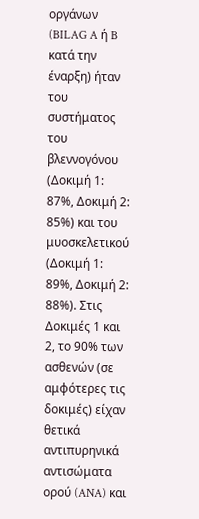οργάνων (BILAG A ή B κατά την έναρξη) ήταν του συστήματος του βλεννογόνου (Δοκιμή 1: 87%, Δοκιμή 2: 85%) και του μυοσκελετικού (Δοκιμή 1: 89%, Δοκιμή 2: 88%). Στις Δοκιμές 1 και 2, το 90% των ασθενών (σε αμφότερες τις δοκιμές) είχαν θετικά αντιπυρηνικά αντισώματα ορού (ANA) και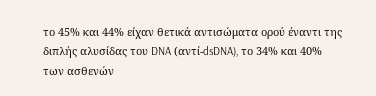το 45% και 44% είχαν θετικά αντισώματα ορού έναντι της διπλής αλυσίδας του DNA (αντί-dsDNA), το 34% και 40% των ασθενών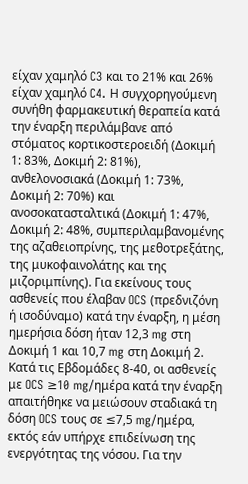είχαν χαμηλό C3 και το 21% και 26% είχαν χαμηλό C4. Η συγχορηγούμενη συνήθη φαρμακευτική θεραπεία κατά την έναρξη περιλάμβανε από στόματος κορτικοστεροειδή (Δοκιμή 1: 83%, Δοκιμή 2: 81%), ανθελονοσιακά (Δοκιμή 1: 73%, Δοκιμή 2: 70%) και ανοσοκατασταλτικά (Δοκιμή 1: 47%, Δοκιμή 2: 48%, συμπεριλαμβανομένης της αζαθειοπρίνης, της μεθοτρεξάτης, της μυκοφαινολάτης και της μιζοριμπίνης). Για εκείνους τους ασθενείς που έλαβαν OCS (πρεδνιζόνη ή ισοδύναμο) κατά την έναρξη, η μέση ημερήσια δόση ήταν 12,3 mg στη Δοκιμή 1 και 10,7 mg στη Δοκιμή 2. Κατά τις Εβδομάδες 8-40, οι ασθενείς με OCS ≥10 mg/ημέρα κατά την έναρξη απαιτήθηκε να μειώσουν σταδιακά τη δόση OCS τους σε ≤7,5 mg/ημέρα, εκτός εάν υπήρχε επιδείνωση της ενεργότητας της νόσου. Για την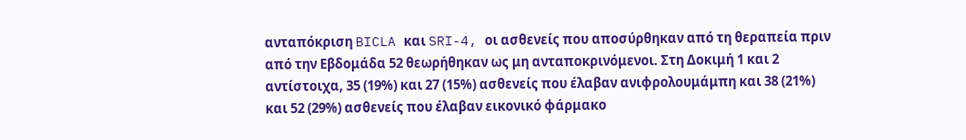ανταπόκριση BICLA και SRI-4, οι ασθενείς που αποσύρθηκαν από τη θεραπεία πριν από την Εβδομάδα 52 θεωρήθηκαν ως μη ανταποκρινόμενοι. Στη Δοκιμή 1 και 2 αντίστοιχα, 35 (19%) και 27 (15%) ασθενείς που έλαβαν ανιφρολουμάμπη και 38 (21%) και 52 (29%) ασθενείς που έλαβαν εικονικό φάρμακο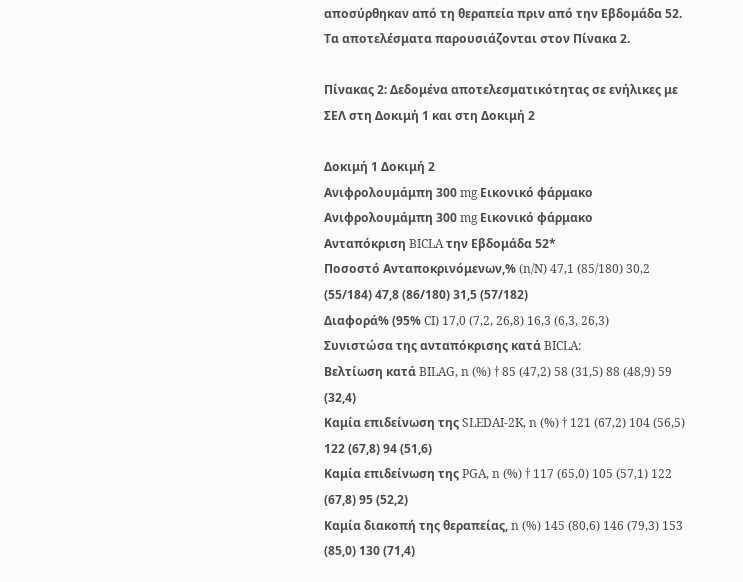αποσύρθηκαν από τη θεραπεία πριν από την Εβδομάδα 52. Τα αποτελέσματα παρουσιάζονται στον Πίνακα 2.

Πίνακας 2: Δεδομένα αποτελεσματικότητας σε ενήλικες με ΣΕΛ στη Δοκιμή 1 και στη Δοκιμή 2

Δοκιμή 1 Δοκιμή 2
Ανιφρολουμάμπη 300 mg Εικονικό φάρμακο Ανιφρολουμάμπη 300 mg Εικονικό φάρμακο
Ανταπόκριση BICLA την Εβδομάδα 52*
Ποσοστό Ανταποκρινόμενων,% (n/N) 47,1 (85/180) 30,2 (55/184) 47,8 (86/180) 31,5 (57/182)
Διαφορά% (95% CI) 17,0 (7,2, 26,8) 16,3 (6,3, 26,3)
Συνιστώσα της ανταπόκρισης κατά BICLA:
Βελτίωση κατά BILAG, n (%) † 85 (47,2) 58 (31,5) 88 (48,9) 59 (32,4)
Καμία επιδείνωση της SLEDAI-2K, n (%) † 121 (67,2) 104 (56,5) 122 (67,8) 94 (51,6)
Καμία επιδείνωση της PGA, n (%) † 117 (65,0) 105 (57,1) 122 (67,8) 95 (52,2)
Καμία διακοπή της θεραπείας, n (%) 145 (80,6) 146 (79,3) 153 (85,0) 130 (71,4)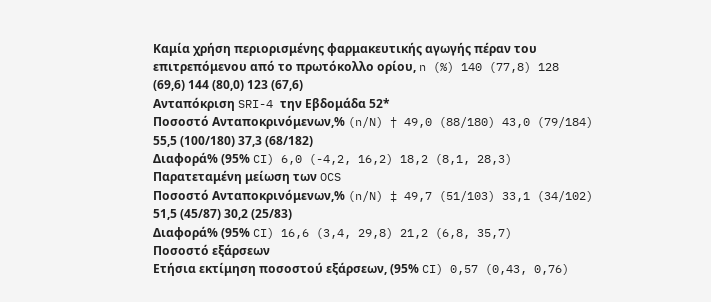Καμία χρήση περιορισμένης φαρμακευτικής αγωγής πέραν του επιτρεπόμενου από το πρωτόκολλο ορίου, n (%) 140 (77,8) 128 (69,6) 144 (80,0) 123 (67,6)
Ανταπόκριση SRI-4 την Εβδομάδα 52*
Ποσοστό Ανταποκρινόμενων,% (n/N) † 49,0 (88/180) 43,0 (79/184) 55,5 (100/180) 37,3 (68/182)
Διαφορά% (95% CI) 6,0 (-4,2, 16,2) 18,2 (8,1, 28,3)
Παρατεταμένη μείωση των OCS
Ποσοστό Ανταποκρινόμενων,% (n/N) ‡ 49,7 (51/103) 33,1 (34/102) 51,5 (45/87) 30,2 (25/83)
Διαφορά% (95% CI) 16,6 (3,4, 29,8) 21,2 (6,8, 35,7)
Ποσοστό εξάρσεων
Ετήσια εκτίμηση ποσοστού εξάρσεων, (95% CI) 0,57 (0,43, 0,76)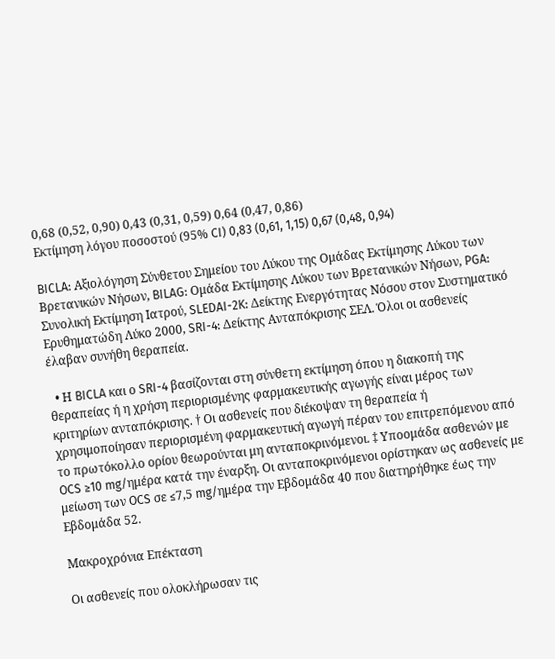0,68 (0,52, 0,90) 0,43 (0,31, 0,59) 0,64 (0,47, 0,86)
Εκτίμηση λόγου ποσοστού (95% CI) 0,83 (0,61, 1,15) 0,67 (0,48, 0,94)

BICLA: Αξιολόγηση Σύνθετου Σημείου του Λύκου της Ομάδας Εκτίμησης Λύκου των Βρετανικών Νήσων, BILAG: Ομάδα Εκτίμησης Λύκου των Βρετανικών Νήσων, PGA: Συνολική Εκτίμηση Ιατρού, SLEDAI-2K: Δείκτης Ενεργότητας Νόσου στον Συστηματικό Ερυθηματώδη Λύκο 2000, SRI-4: Δείκτης Ανταπόκρισης ΣΕΛ. Όλοι οι ασθενείς έλαβαν συνήθη θεραπεία.

  • Η BICLA και ο SRI-4 βασίζονται στη σύνθετη εκτίμηση όπου η διακοπή της θεραπείας ή η χρήση περιορισμένης φαρμακευτικής αγωγής είναι μέρος των κριτηρίων ανταπόκρισης. † Οι ασθενείς που διέκοψαν τη θεραπεία ή χρησιμοποίησαν περιορισμένη φαρμακευτική αγωγή πέραν του επιτρεπόμενου από το πρωτόκολλο ορίου θεωρούνται μη ανταποκρινόμενοι. ‡ Υποομάδα ασθενών με OCS ≥10 mg/ημέρα κατά την έναρξη. Οι ανταποκρινόμενοι ορίστηκαν ως ασθενείς με μείωση των OCS σε ≤7,5 mg/ημέρα την Εβδομάδα 40 που διατηρήθηκε έως την Εβδομάδα 52.

Μακροχρόνια Επέκταση

Οι ασθενείς που ολοκλήρωσαν τις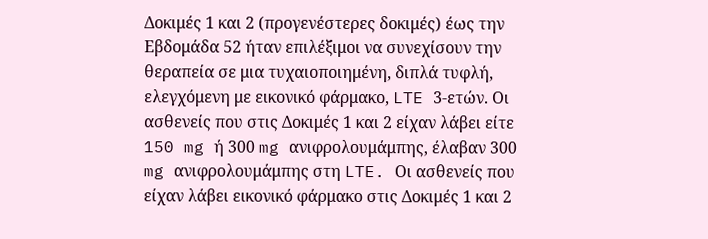Δοκιμές 1 και 2 (προγενέστερες δοκιμές) έως την Εβδομάδα 52 ήταν επιλέξιμοι να συνεχίσουν την θεραπεία σε μια τυχαιοποιημένη, διπλά τυφλή, ελεγχόμενη με εικονικό φάρμακο, LTE 3-ετών. Οι ασθενείς που στις Δοκιμές 1 και 2 είχαν λάβει είτε 150 mg ή 300 mg ανιφρολουμάμπης, έλαβαν 300 mg ανιφρολουμάμπης στη LTE. Οι ασθενείς που είχαν λάβει εικονικό φάρμακο στις Δοκιμές 1 και 2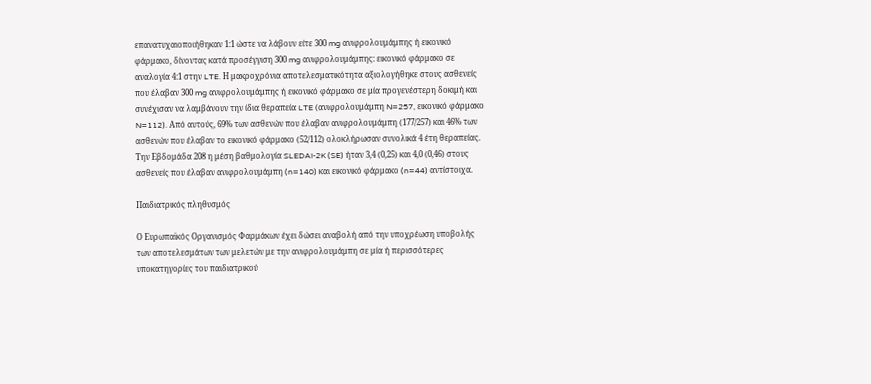επανατυχαιοποιήθηκαν 1:1 ώστε να λάβουν είτε 300 mg ανιφρολουμάμπης ή εικονικό φάρμακο, δίνοντας κατά προσέγγιση 300 mg ανιφρολουμάμπης: εικονικό φάρμακο σε αναλογία 4:1 στην LTE. Η μακροχρόνια αποτελεσματικότητα αξιολογήθηκε στους ασθενείς που έλαβαν 300 mg ανιφρολουμάμπης ή εικονικό φάρμακο σε μία προγενέστερη δοκιμή και συνέχισαν να λαμβάνουν την ίδια θεραπεία LTE (ανιφρολουμάμπη N=257, εικονικό φάρμακο N=112). Από αυτούς, 69% των ασθενών που έλαβαν ανιφρολουμάμπη (177/257) και 46% των ασθενών που έλαβαν το εικονικό φάρμακο (52/112) ολοκλήρωσαν συνολικά 4 έτη θεραπείας. Την Εβδομάδα 208 η μέση βαθμολογία SLEDAI-2K (SE) ήταν 3,4 (0,25) και 4,0 (0,46) στους ασθενείς που έλαβαν ανιφρολουμάμπη (n=140) και εικονικό φάρμακο (n=44) αντίστοιχα.

Παιδιατρικός πληθυσμός

Ο Ευρωπαϊκός Οργανισμός Φαρμάκων έχει δώσει αναβολή από την υποχρέωση υποβολής των αποτελεσμάτων των μελετών με την ανιφρολουμάμπη σε μία ή περισσότερες υποκατηγορίες του παιδιατρικού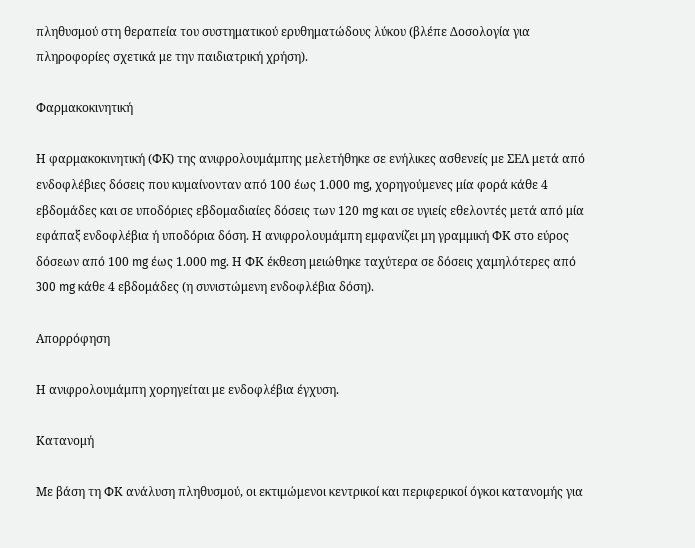πληθυσμού στη θεραπεία του συστηματικού ερυθηματώδους λύκου (βλέπε Δοσολογία για πληροφορίες σχετικά με την παιδιατρική χρήση).

Φαρμακοκινητική

Η φαρμακοκινητική (ΦK) της ανιφρολουμάμπης μελετήθηκε σε ενήλικες ασθενείς με ΣΕΛ μετά από ενδοφλέβιες δόσεις που κυμαίνονταν από 100 έως 1.000 mg, χορηγούμενες μία φορά κάθε 4 εβδομάδες και σε υποδόριες εβδομαδιαίες δόσεις των 120 mg και σε υγιείς εθελοντές μετά από μία εφάπαξ ενδοφλέβια ή υποδόρια δόση. Η ανιφρολουμάμπη εμφανίζει μη γραμμική ΦΚ στο εύρος δόσεων από 100 mg έως 1.000 mg. Η ΦΚ έκθεση μειώθηκε ταχύτερα σε δόσεις χαμηλότερες από 300 mg κάθε 4 εβδομάδες (η συνιστώμενη ενδοφλέβια δόση).

Απορρόφηση

Η ανιφρολουμάμπη χορηγείται με ενδοφλέβια έγχυση.

Κατανομή

Με βάση τη ΦΚ ανάλυση πληθυσμού, οι εκτιμώμενοι κεντρικοί και περιφερικοί όγκοι κατανομής για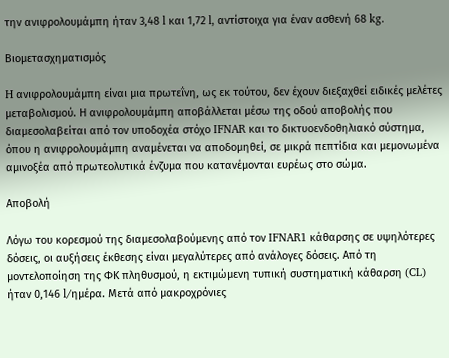την ανιφρολουμάμπη ήταν 3,48 l και 1,72 l, αντίστοιχα για έναν ασθενή 68 kg.

Βιομετασχηματισμός

H ανιφρολουμάμπη είναι μια πρωτεΐνη, ως εκ τούτου, δεν έχουν διεξαχθεί ειδικές μελέτες μεταβολισμού. Η ανιφρολουμάμπη αποβάλλεται μέσω της οδού αποβολής που διαμεσολαβείται από τον υποδοχέα στόχο IFNAR και το δικτυοενδοθηλιακό σύστημα, όπου η ανιφρολουμάμπη αναμένεται να αποδομηθεί, σε μικρά πεπτίδια και μεμονωμένα αμινοξέα από πρωτεολυτικά ένζυμα που κατανέμονται ευρέως στο σώμα.

Αποβολή

Λόγω του κορεσμού της διαμεσολαβούμενης από τον IFNAR1 κάθαρσης σε υψηλότερες δόσεις, οι αυξήσεις έκθεσης είναι μεγαλύτερες από ανάλογες δόσεις. Από τη μοντελοποίηση της ΦΚ πληθυσμού, η εκτιμώμενη τυπική συστηματική κάθαρση (CL) ήταν 0,146 l/ημέρα. Μετά από μακροχρόνιες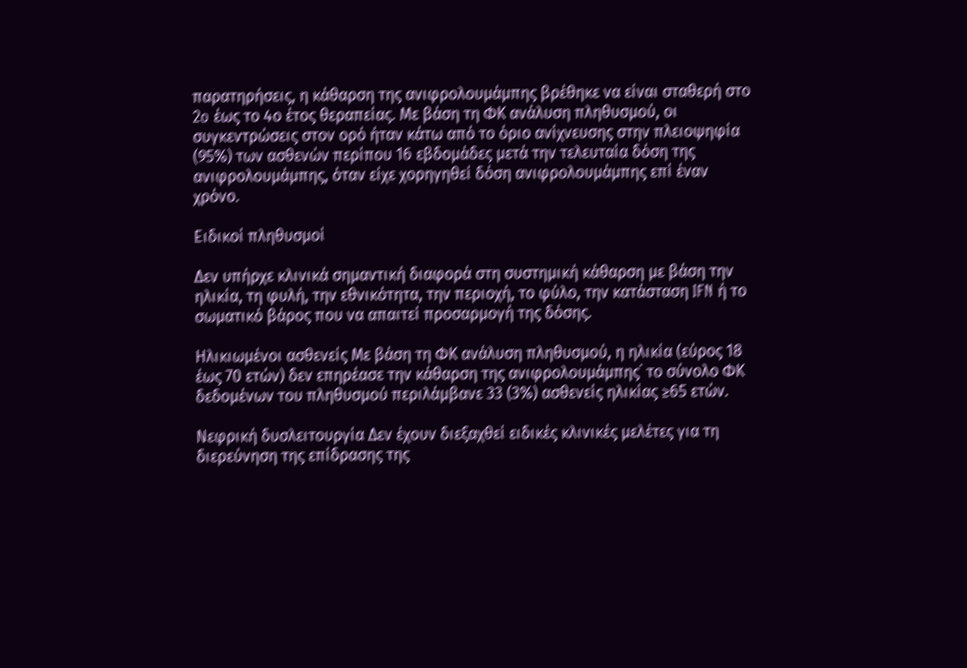παρατηρήσεις, η κάθαρση της ανιφρολουμάμπης βρέθηκε να είναι σταθερή στο 2o έως το 4ο έτος θεραπείας. Με βάση τη ΦΚ ανάλυση πληθυσμού, οι συγκεντρώσεις στον ορό ήταν κάτω από το όριο ανίχνευσης στην πλειοψηφία (95%) των ασθενών περίπου 16 εβδομάδες μετά την τελευταία δόση της ανιφρολουμάμπης, όταν είχε χορηγηθεί δόση ανιφρολουμάμπης επί έναν χρόνο.

Ειδικοί πληθυσμοί

Δεν υπήρχε κλινικά σημαντική διαφορά στη συστημική κάθαρση με βάση την ηλικία, τη φυλή, την εθνικότητα, την περιοχή, το φύλο, την κατάσταση IFN ή το σωματικό βάρος που να απαιτεί προσαρμογή της δόσης.

Ηλικιωμένοι ασθενείς Με βάση τη ΦΚ ανάλυση πληθυσμού, η ηλικία (εύρος 18 έως 70 ετών) δεν επηρέασε την κάθαρση της ανιφρολουμάμπης˙ το σύνολο ΦΚ δεδομένων του πληθυσμού περιλάμβανε 33 (3%) ασθενείς ηλικίας ≥65 ετών.

Νεφρική δυσλειτουργία Δεν έχουν διεξαχθεί ειδικές κλινικές μελέτες για τη διερεύνηση της επίδρασης της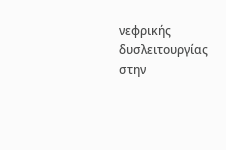νεφρικής δυσλειτουργίας στην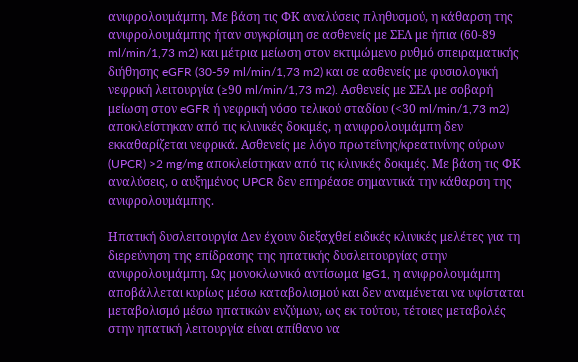ανιφρολουμάμπη. Με βάση τις ΦΚ αναλύσεις πληθυσμού, η κάθαρση της ανιφρολουμάμπης ήταν συγκρίσιμη σε ασθενείς με ΣΕΛ με ήπια (60-89 ml/min/1,73 m2) και μέτρια μείωση στον εκτιμώμενο ρυθμό σπειραματικής διήθησης eGFR (30-59 ml/min/1,73 m2) και σε ασθενείς με φυσιολογική νεφρική λειτουργία (≥90 ml/min/1,73 m2). Ασθενείς με ΣΕΛ με σοβαρή μείωση στον eGFR ή νεφρική νόσο τελικού σταδίου (<30 ml/min/1,73 m2) αποκλείστηκαν από τις κλινικές δοκιμές, η ανιφρολουμάμπη δεν εκκαθαρίζεται νεφρικά. Ασθενείς με λόγο πρωτεΐνης/κρεατινίνης ούρων (UPCR) >2 mg/mg αποκλείστηκαν από τις κλινικές δοκιμές. Με βάση τις ΦΚ αναλύσεις, ο αυξημένος UPCR δεν επηρέασε σημαντικά την κάθαρση της ανιφρολουμάμπης.

Ηπατική δυσλειτουργία Δεν έχουν διεξαχθεί ειδικές κλινικές μελέτες για τη διερεύνηση της επίδρασης της ηπατικής δυσλειτουργίας στην ανιφρολουμάμπη. Ως μονοκλωνικό αντίσωμα IgG1, η ανιφρολουμάμπη αποβάλλεται κυρίως μέσω καταβολισμού και δεν αναμένεται να υφίσταται μεταβολισμό μέσω ηπατικών ενζύμων, ως εκ τούτου, τέτοιες μεταβολές στην ηπατική λειτουργία είναι απίθανο να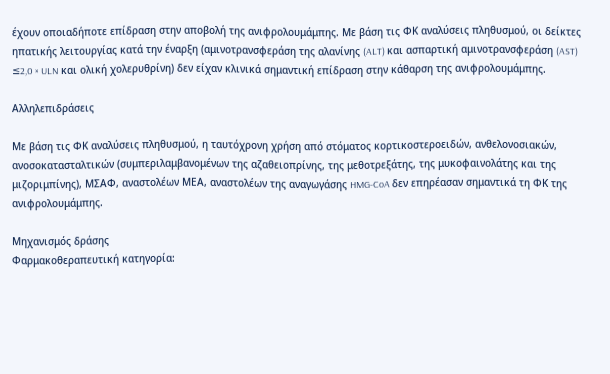έχουν οποιαδήποτε επίδραση στην αποβολή της ανιφρολουμάμπης. Με βάση τις ΦΚ αναλύσεις πληθυσμού, οι δείκτες ηπατικής λειτουργίας κατά την έναρξη (αμινοτρανσφεράση της αλανίνης (ALT) και ασπαρτική αμινοτρανσφεράση (AST) ≤2,0 × ULN και ολική χολερυθρίνη) δεν είχαν κλινικά σημαντική επίδραση στην κάθαρση της ανιφρολουμάμπης.

Αλληλεπιδράσεις

Με βάση τις ΦΚ αναλύσεις πληθυσμού, η ταυτόχρονη χρήση από στόματος κορτικοστεροειδών, ανθελονοσιακών, ανοσοκατασταλτικών (συμπεριλαμβανομένων της αζαθειοπρίνης, της μεθοτρεξάτης, της μυκοφαινολάτης και της μιζοριμπίνης), ΜΣΑΦ, αναστολέων ΜΕΑ, αναστολέων της αναγωγάσης HMG-CoA δεν επηρέασαν σημαντικά τη ΦΚ της ανιφρολουμάμπης.

Μηχανισμός δράσης
Φαρμακοθεραπευτική κατηγορία: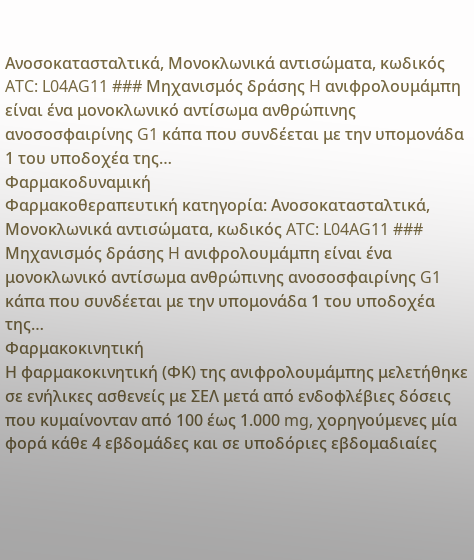Ανοσοκατασταλτικά, Μονοκλωνικά αντισώματα, κωδικός ATC: L04AG11 ### Μηχανισμός δράσης H ανιφρολουμάμπη είναι ένα μονοκλωνικό αντίσωμα ανθρώπινης ανοσοσφαιρίνης G1 κάπα που συνδέεται με την υπομονάδα 1 του υποδοχέα της…
Φαρμακοδυναμική
Φαρμακοθεραπευτική κατηγορία: Ανοσοκατασταλτικά, Μονοκλωνικά αντισώματα, κωδικός ATC: L04AG11 ### Μηχανισμός δράσης H ανιφρολουμάμπη είναι ένα μονοκλωνικό αντίσωμα ανθρώπινης ανοσοσφαιρίνης G1 κάπα που συνδέεται με την υπομονάδα 1 του υποδοχέα της…
Φαρμακοκινητική
Η φαρμακοκινητική (ΦK) της ανιφρολουμάμπης μελετήθηκε σε ενήλικες ασθενείς με ΣΕΛ μετά από ενδοφλέβιες δόσεις που κυμαίνονταν από 100 έως 1.000 mg, χορηγούμενες μία φορά κάθε 4 εβδομάδες και σε υποδόριες εβδομαδιαίες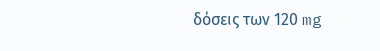δόσεις των 120 mg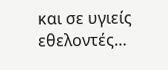και σε υγιείς εθελοντές…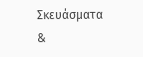Σκευάσματα &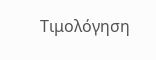Τιμολόγηση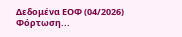Δεδομένα ΕΟΦ (04/2026)
Φόρτωση...